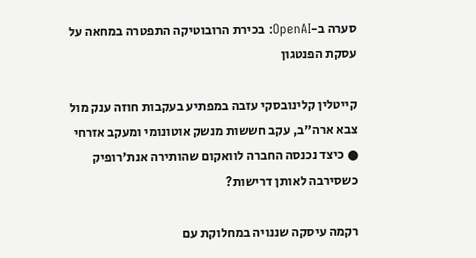סערה ב-OpenAI: בכירת הרובוטיקה התפטרה במחאה על עסקת הפנטגון

קייטלין קלינובסקי עזבה במפתיע בעקבות חוזה ענק מול צבא ארה"ב, עקב חששות מנשק אוטונומי ומעקב אזרחי ● כיצד נכנסה החברה לוואקום שהותירה אנת'רופיק כשסירבה לאותן דרישות?

רקמה עיסקה שננויה במחלוקת עם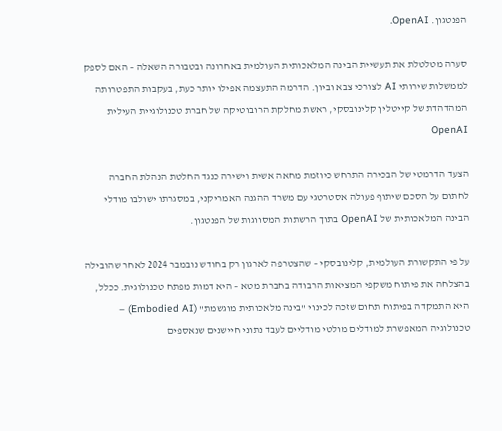הפנטגון. OpenAI.

סערה מטלטלת את תעשיית הבינה המלאכותית העולמית באחרונה ובטבורה השאלה – האם לספק לממשלות שירותי AI לצורכי צבא וביון. הדרמה התעצמה אפילו יותר כעת, בעקבות התפטרותה המהדהדת של קייטלין קלינובסקי, ראשת מחלקת הרובוטיקה של חברת טכנולוגיית העילית OpenAI

הצעד הדרמטי של הבכירה התרחש כיוזמת מחאה אשית וישירה כנגד החלטת הנהלת החברה לחתום על הסכם שיתוף פעולה אסטרטגי עם משרד ההגנה האמריקני, במסגרתו ישולבו מודלי הבינה המלאכותית של OpenAI בתוך הרשתות המסווגות של הפנטגון.

על פי התקשורת העולמית, קלינובסקי – שהצטרפה לארגון רק בחודש נובמבר 2024 לאחר שהובילה בהצלחה את פיתוח משקפי המציאות הרבודה בחברת מטא – היא דמות מפתח טכנולוגית. ככלל, היא התמקדה בפיתוח תחום שזכה לכינוי "בינה מלאכותית מוגשמת" (Embodied AI) – טכנולוגיה המאפשרת למודלים מולטי מודליים לעבד נתוני חיישנים שנאספים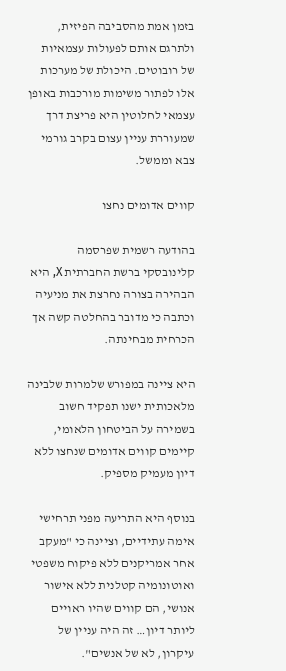בזמן אמת מהסביבה הפיזית, ולתרגם אותם לפעולות עצמאיות של רובוטים. היכולת של מערכות אלו לפתור משימות מורכבות באופן עצמאי לחלוטין היא פריצת דרך שמעוררת עניין עצום בקרב גורמי צבא וממשל.

קווים אדומים נחצו

בהודעה רשמית שפרסמה קלינובסקי ברשת החברתית X, היא הבהירה בצורה נחרצת את מניעיה וכתבה כי מדובר בהחלטה קשה אך הכרחית מבחינתה.

היא ציינה במפורש שלמרות שלבינה מלאכותית ישנו תפקיד חשוב בשמירה על הביטחון הלאומי, קיימים קווים אדומים שנחצו ללא דיון מעמיק מספיק.

בנוסף היא התריעה מפני תרחישי אימה עתידיים, וציינה כי "מעקב אחר אמריקנים ללא פיקוח משפטי ואוטונומיה קטלנית ללא אישור אנושי, הם קווים שהיו ראויים ליותר דיון… זה היה עניין של עיקרון, לא של אנשים".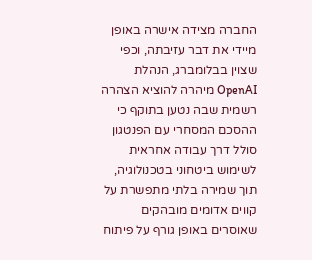החברה מצידה אישרה באופן מיידי את דבר עזיבתה, וכפי שצוין בבלומברג, הנהלת OpenAI מיהרה להוציא הצהרה רשמית שבה נטען בתוקף כי ההסכם המסחרי עם הפנטגון סולל דרך עבודה אחראית לשימוש ביטחוני בטכנולוגיה, תוך שמירה בלתי מתפשרת על קווים אדומים מובהקים שאוסרים באופן גורף על פיתוח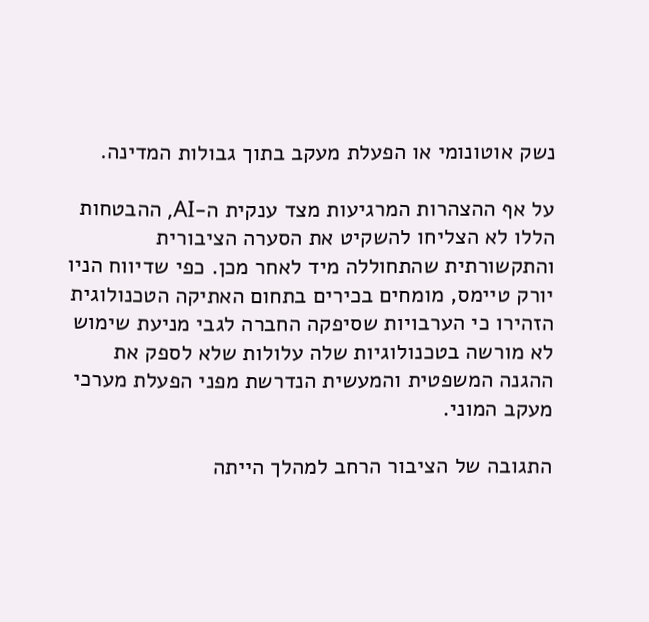נשק אוטונומי או הפעלת מעקב בתוך גבולות המדינה.

על אף ההצהרות המרגיעות מצד ענקית ה-AI, ההבטחות הללו לא הצליחו להשקיט את הסערה הציבורית והתקשורתית שהתחוללה מיד לאחר מכן. כפי שדיווח הניו יורק טיימס, מומחים בכירים בתחום האתיקה הטכנולוגית הזהירו כי הערבויות שסיפקה החברה לגבי מניעת שימוש לא מורשה בטכנולוגיות שלה עלולות שלא לספק את ההגנה המשפטית והמעשית הנדרשת מפני הפעלת מערכי מעקב המוני.

התגובה של הציבור הרחב למהלך הייתה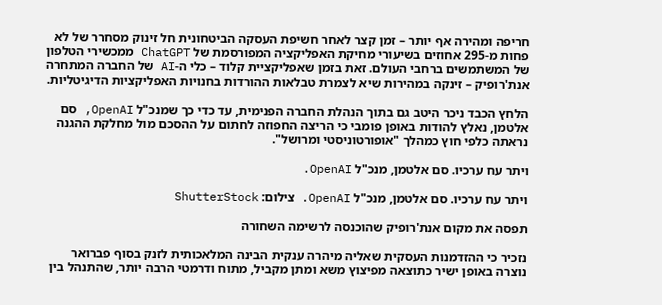חריפה ומהירה אף יותר – זמן קצר לאחר חשיפת העסקה הביטחונית חל זינוק מסחרר של לא פחות מ-295 אחוזים בשיעורי מחיקת האפליקציה המפורסמת של ChatGPT ממכשירי הטלפון של המשתמשים ברחבי העולם. זאת בזמן שאפליקציית קלוד – כלי ה-AI של החברה המתחרה אנת'רופיק – זינקה במהירות שיא לצמרת טבלאות ההורדות בחנויות האפליקציות הדיגיטליות.

הלחץ הכבד ניכר היטב גם בתוך הנהלת החברה הפנימית, עד כדי כך שמנכ"ל OpenAI, סם אלטמן, נאלץ להודות באופן פומבי כי הריצה החפוזה לחתום על ההסכם מול מחלקת ההגנה נראתה כלפי חוץ כמהלך "אופורטוניסטי ומרושל".

ויתר עח ערכיו. סם אלטמן, מנכ"ל OpenAI.

ויתר עח ערכיו. סם אלטמן, מנכ"ל OpenAI. צילום: ShutterStock

תפסה את מקום אנת'רופיק שהוכנסה לרשימה השחורה

נזכיר כי ההזדמנות העסקית שאליה מיהרה ענקית הבינה המלאכותית לזנק בסוף פברואר נוצרה באופן ישיר כתוצאה מפיצוץ משא ומתן מקביל, מתוח ודרמטי הרבה יותר, שהתנהל בין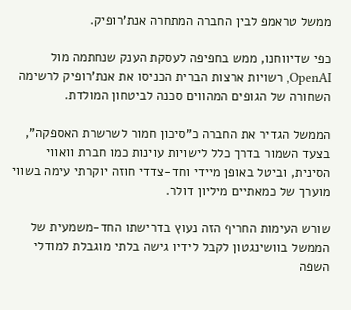ממשל טראמפ לבין החברה המתחרה אנת'רופיק.

כפי שדיווחנו, ממש בחפיפה לעסקת הענק שנחתמה מול OpenAI, רשויות ארצות הברית הכניסו את אנת'רופיק לרשימה השחורה של הגופים המהווים סכנה לביטחון המולדת.

הממשל הגדיר את החברה כ"סיכון חמור לשרשרת האספקה", בצעד השמור בדרך כלל לישויות עוינות כמו חברת וואווי הסינית, וביטל באופן מיידי וחד-צדדי חוזה יוקרתי עימה בשווי מוערך של כמאתיים מיליון דולר.

שורש העימות החריף הזה נעוץ בדרישתו החד-משמעית של הממשל בוושינגטון לקבל לידיו גישה בלתי מוגבלת למודלי השפה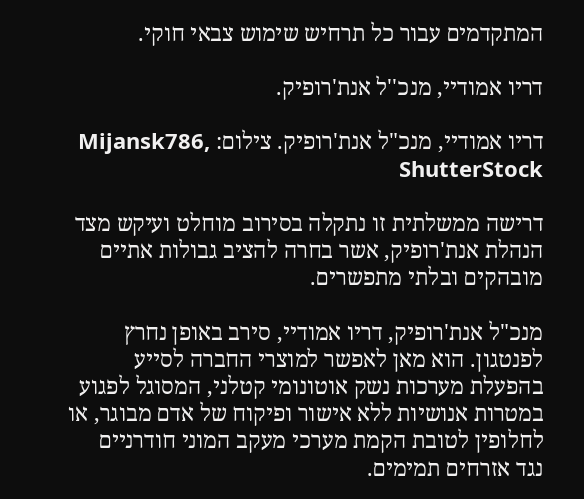המתקדמים עבור כל תרחיש שימוש צבאי חוקי.

דריו אמודיי, מנכ''ל אנת'רופיק.

דריו אמודיי, מנכ"ל אנת'רופיק. צילום: Mijansk786, ShutterStock

דרישה ממשלתית זו נתקלה בסירוב מוחלט ועיקש מצד הנהלת אנת'רופיק, אשר בחרה להציב גבולות אתיים מובהקים ובלתי מתפשרים.

מנכ"ל אנת'רופיק, דריו אמודיי, סירב באופן נחרץ לפנטגון. הוא מאן לאפשר למוצרי החברה לסייע בהפעלת מערכות נשק אוטונומי קטלני, המסוגל לפגוע במטרות אנושיות ללא אישור ופיקוח של אדם מבוגר, או לחלופין לטובת הקמת מערכי מעקב המוני חודרניים נגד אזרחים תמימים.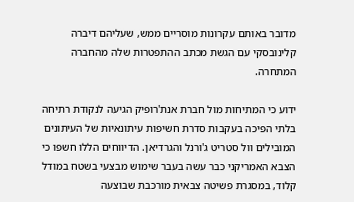מדובר באותם עקרונות מוסריים ממש, שעליהם דיברה קלינובסקי עם הגשת מכתב ההתפטרות שלה מהחברה המתחרה.

ידוע כי המתיחות מול חברת אנת'רופיק הגיעה לנקודת רתיחה בלתי הפיכה בעקבות סדרת חשיפות עיתונאיות של העיתונים המובילים וול סטריט ג'ורנל והגרדיאן. הדיווחים הללו חשפו כי הצבא האמריקני כבר עשה בעבר שימוש מבצעי בשטח במודל קלוד, במסגרת פשיטה צבאית מורכבת שבוצעה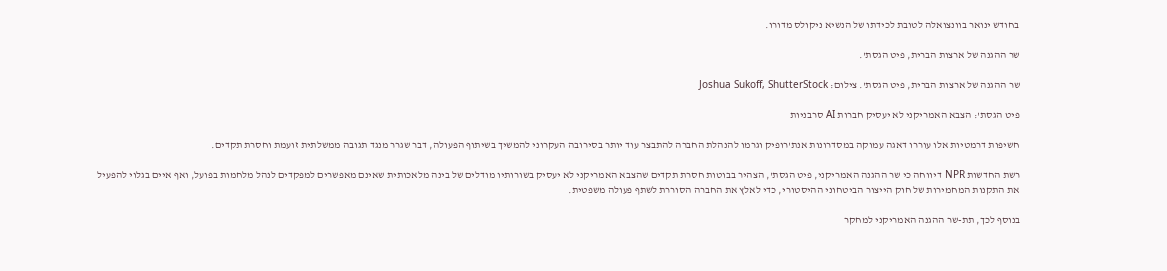בחודש ינואר בוונצואלה לטובת לכידתו של הנשיא ניקולס מדורו.

שר ההגנה של ארצות הברית, פיט הגסת'.

שר ההגנה של ארצות הברית, פיט הגסת'. צילום: Joshua Sukoff, ShutterStock

פיט הגסת': הצבא האמריקני לא יעסיק חברות AI סרבניות

חשיפות דרמטיות אלו עוררו דאגה עמוקה במסדרונות אנת'רופיק וגרמו להנהלת החברה להתבצר עוד יותר בסירובה העקרוני להמשיך בשיתוף הפעולה, דבר שגרר מנגד תגובה ממשלתית זועמת וחסרת תקדים.

רשת החדשות NPR דיווחה כי שר ההגנה האמריקני, פיט הגסת', הצהיר בבוטות חסרת תקדים שהצבא האמריקני לא יעסיק בשורותיו מודלים של בינה מלאכותית שאינם מאפשרים למפקדים לנהל מלחמות בפועל, ואף איים בגלוי להפעיל את התקנות המחמירות של חוק הייצור הביטחוני ההיסטורי, כדי לאלץ את החברה הסוררת לשתף פעולה משפטית.

בנוסף לכך, תת-שר ההגנה האמריקני למחקר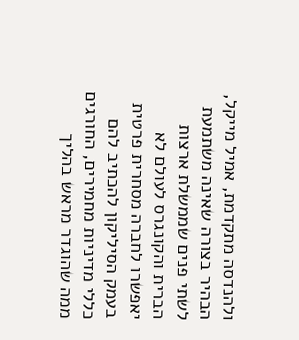ולהנדסה מתקדמת, אמיל מייקל, הבהיר בצורה שאינה משתמעת לשתי פנים שממשלת ארצות הברית והקונגרס לעולם לא יאפשרו לחברה מסחרית פרטית בעמק הסיליקון להכתיב להם כללי מדיניות מחמירים, החורגים ממה שהוגדר מראש בהליך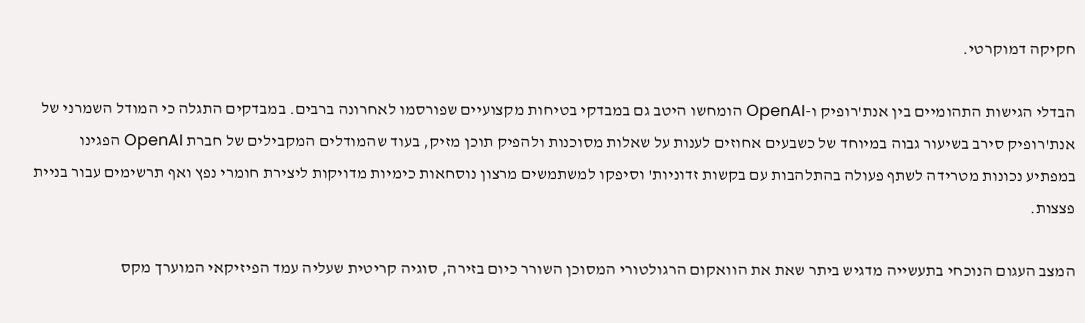חקיקה דמוקרטי.

הבדלי הגישות התהומיים בין אנת'רופיק ו-OpenAI הומחשו היטב גם במבדקי בטיחות מקצועיים שפורסמו לאחרונה ברבים. במבדקים התגלה כי המודל השמרני של אנת'רופיק סירב בשיעור גבוה במיוחד של כשבעים אחוזים לענות על שאלות מסוכנות ולהפיק תוכן מזיק, בעוד שהמודלים המקבילים של חברת OpenAI הפגינו במפתיע נכונות מטרידה לשתף פעולה בהתלהבות עם בקשות זדוניות' וסיפקו למשתמשים מרצון נוסחאות כימיות מדויקות ליצירת חומרי נפץ ואף תרשימים עבור בניית פצצות.

המצב העגום הנוכחי בתעשייה מדגיש ביתר שאת את הוואקום הרגולטורי המסוכן השורר כיום בזירה, סוגיה קריטית שעליה עמד הפיזיקאי המוערך מקס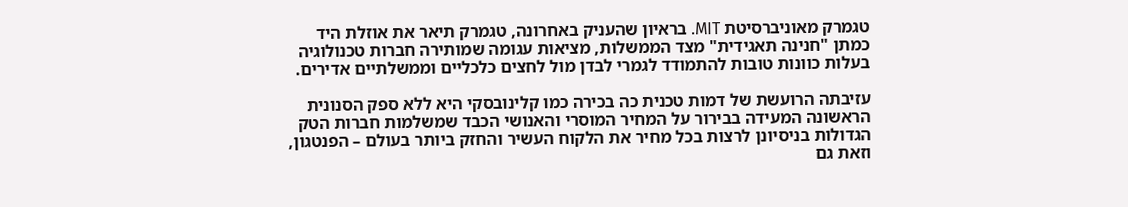טגמרק מאוניברסיטת MIT. בראיון שהעניק באחרונה, טגמרק תיאר את אוזלת היד כמתן "חנינה תאגידית" מצד הממשלות, מציאות עגומה שמותירה חברות טכנולוגיה בעלות כוונות טובות להתמודד לגמרי לבדן מול לחצים כלכליים וממשלתיים אדירים.

עזיבתה הרועשת של דמות טכנית כה בכירה כמו קלינובסקי היא ללא ספק הסנונית הראשונה המעידה בבירור על המחיר המוסרי והאנושי הכבד שמשלמות חברות הטק הגדולות בניסיונן לרצות בכל מחיר את הלקוח העשיר והחזק ביותר בעולם – הפנטגון, וזאת גם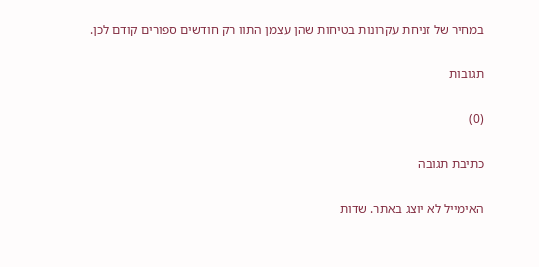במחיר של זניחת עקרונות בטיחות שהן עצמן התוו רק חודשים ספורים קודם לכן.

תגובות

(0)

כתיבת תגובה

האימייל לא יוצג באתר. שדות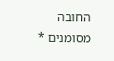החובה מסומנים *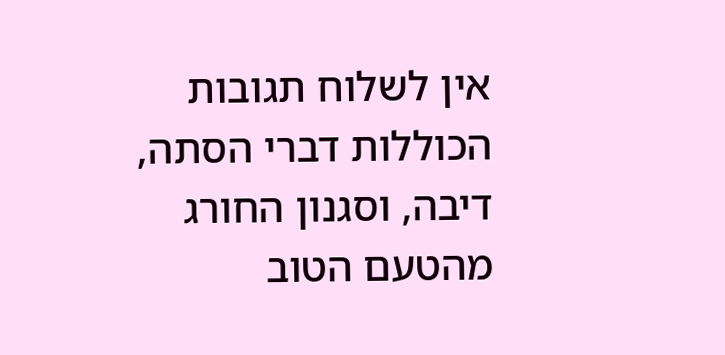אין לשלוח תגובות הכוללות דברי הסתה, דיבה, וסגנון החורג מהטעם הטוב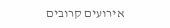אירועים קרובים